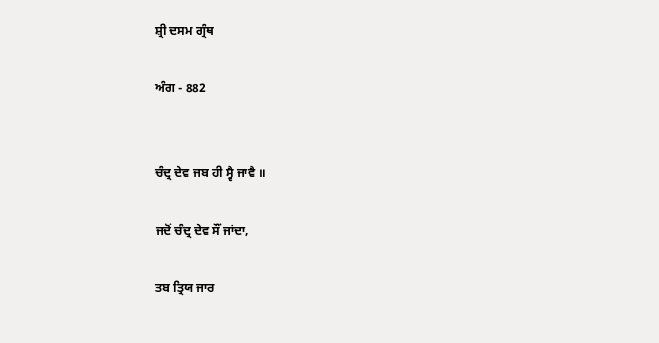ਸ਼੍ਰੀ ਦਸਮ ਗ੍ਰੰਥ

ਅੰਗ - 882


ਚੰਦ੍ਰ ਦੇਵ ਜਬ ਹੀ ਸ੍ਵੈ ਜਾਵੈ ॥

ਜਦੋਂ ਚੰਦ੍ਰ ਦੇਵ ਸੌਂ ਜਾਂਦਾ,

ਤਬ ਤ੍ਰਿਯ ਜਾਰ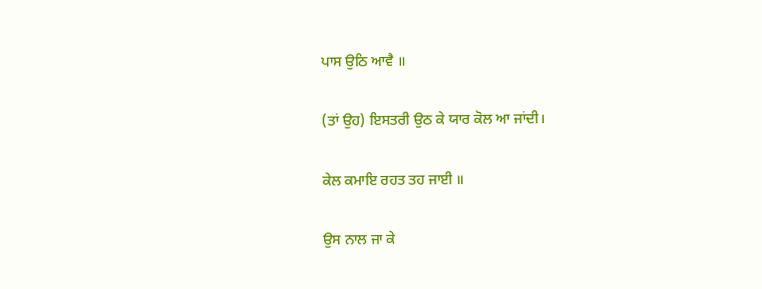ਪਾਸ ਉਠਿ ਆਵੈ ॥

(ਤਾਂ ਉਹ) ਇਸਤਰੀ ਉਠ ਕੇ ਯਾਰ ਕੋਲ ਆ ਜਾਂਦੀ।

ਕੇਲ ਕਮਾਇ ਰਹਤ ਤਹ ਜਾਈ ॥

ਉਸ ਨਾਲ ਜਾ ਕੇ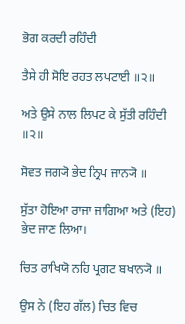ਭੋਗ ਕਰਦੀ ਰਹਿੰਦੀ

ਤੈਸੇ ਹੀ ਸੋਇ ਰਹਤ ਲਪਟਾਈ ॥੨॥

ਅਤੇ ਉਸੇ ਨਾਲ ਲਿਪਟ ਕੇ ਸੁੱਤੀ ਰਹਿੰਦੀ ॥੨॥

ਸੋਵਤ ਜਗ੍ਯੋ ਭੇਦ ਨ੍ਰਿਪ ਜਾਨ੍ਯੋ ॥

ਸੁੱਤਾ ਹੋਇਆ ਰਾਜਾ ਜਾਗਿਆ ਅਤੇ (ਇਹ) ਭੇਦ ਜਾਣ ਲਿਆ।

ਚਿਤ ਰਾਖਿਯੋ ਨਹਿ ਪ੍ਰਗਟ ਬਖਾਨ੍ਯੋ ॥

ਉਸ ਨੇ (ਇਹ ਗੱਲ) ਚਿਤ ਵਿਚ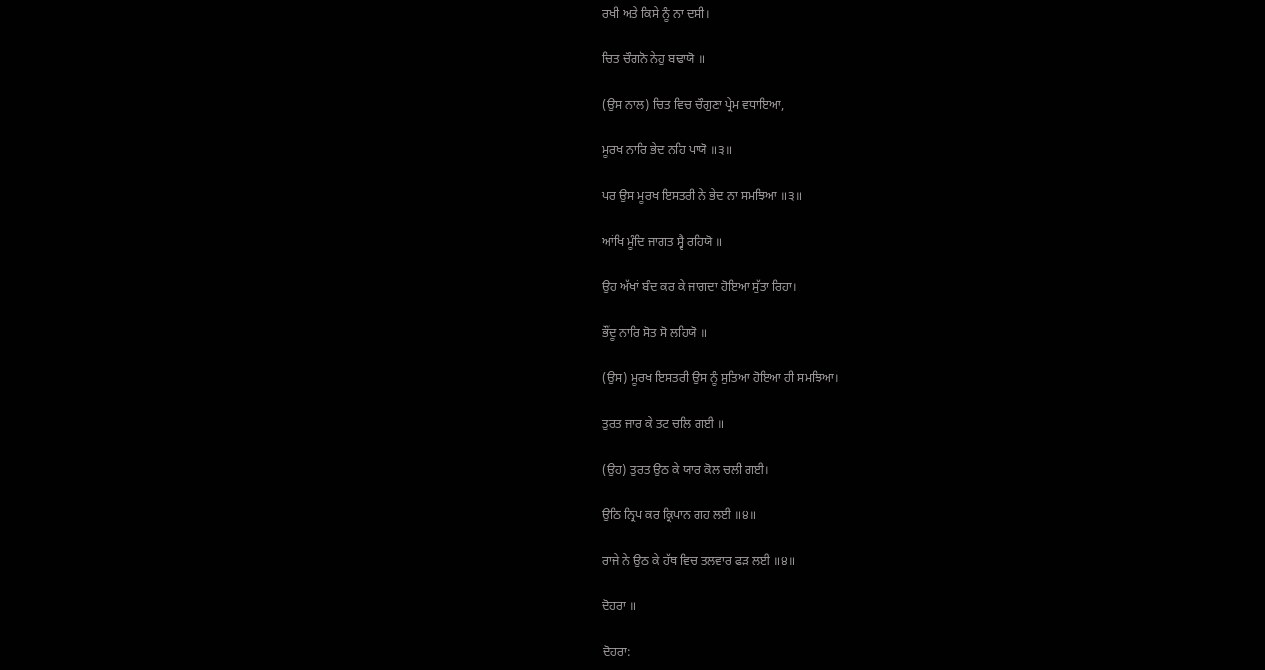ਰਖੀ ਅਤੇ ਕਿਸੇ ਨੂੰ ਨਾ ਦਸੀ।

ਚਿਤ ਚੌਗਨੋ ਨੇਹੁ ਬਢਾਯੋ ॥

(ਉਸ ਨਾਲ) ਚਿਤ ਵਿਚ ਚੌਗੁਣਾ ਪ੍ਰੇਮ ਵਧਾਇਆ,

ਮੂਰਖ ਨਾਰਿ ਭੇਦ ਨਹਿ ਪਾਯੋ ॥੩॥

ਪਰ ਉਸ ਮੂਰਖ ਇਸਤਰੀ ਨੇ ਭੇਦ ਨਾ ਸਮਝਿਆ ॥੩॥

ਆਂਖਿ ਮੂੰਦਿ ਜਾਗਤ ਸ੍ਵੈ ਰਹਿਯੋ ॥

ਉਹ ਅੱਖਾਂ ਬੰਦ ਕਰ ਕੇ ਜਾਗਦਾ ਹੋਇਆ ਸੁੱਤਾ ਰਿਹਾ।

ਭੌਂਦੂ ਨਾਰਿ ਸੋਤ ਸੋ ਲਹਿਯੋ ॥

(ਉਸ) ਮੂਰਖ ਇਸਤਰੀ ਉਸ ਨੂੰ ਸੁਤਿਆ ਹੋਇਆ ਹੀ ਸਮਝਿਆ।

ਤੁਰਤ ਜਾਰ ਕੇ ਤਟ ਚਲਿ ਗਈ ॥

(ਉਹ) ਤੁਰਤ ਉਠ ਕੇ ਯਾਰ ਕੋਲ ਚਲੀ ਗਈ।

ਉਠਿ ਨ੍ਰਿਪ ਕਰ ਕ੍ਰਿਪਾਨ ਗਹ ਲਈ ॥੪॥

ਰਾਜੇ ਨੇ ਉਠ ਕੇ ਹੱਥ ਵਿਚ ਤਲਵਾਰ ਫੜ ਲਈ ॥੪॥

ਦੋਹਰਾ ॥

ਦੋਹਰਾ: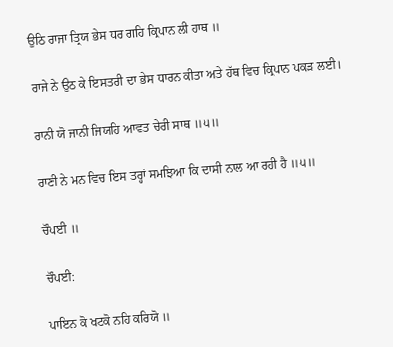ਉਠਿ ਰਾਜਾ ਤ੍ਰਿਯ ਭੇਸ ਧਰ ਗਹਿ ਕ੍ਰਿਪਾਨ ਲੀ ਹਾਥ ॥

ਰਾਜੇ ਨੇ ਉਠ ਕੇ ਇਸਤਰੀ ਦਾ ਭੇਸ ਧਾਰਨ ਕੀਤਾ ਅਤੇ ਹੱਥ ਵਿਚ ਕ੍ਰਿਪਾਨ ਪਕੜ ਲਈ।

ਰਾਨੀ ਯੋ ਜਾਨੀ ਜਿਯਹਿ ਆਵਤ ਚੇਰੀ ਸਾਥ ॥੫॥

ਰਾਣੀ ਨੇ ਮਨ ਵਿਚ ਇਸ ਤਰ੍ਹਾਂ ਸਮਝਿਆ ਕਿ ਦਾਸੀ ਨਾਲ ਆ ਰਹੀ ਹੈ ॥੫॥

ਚੌਪਈ ॥

ਚੌਪਈ:

ਪਾਇਨ ਕੋ ਖਟਕੋ ਨਹਿ ਕਰਿਯੋ ॥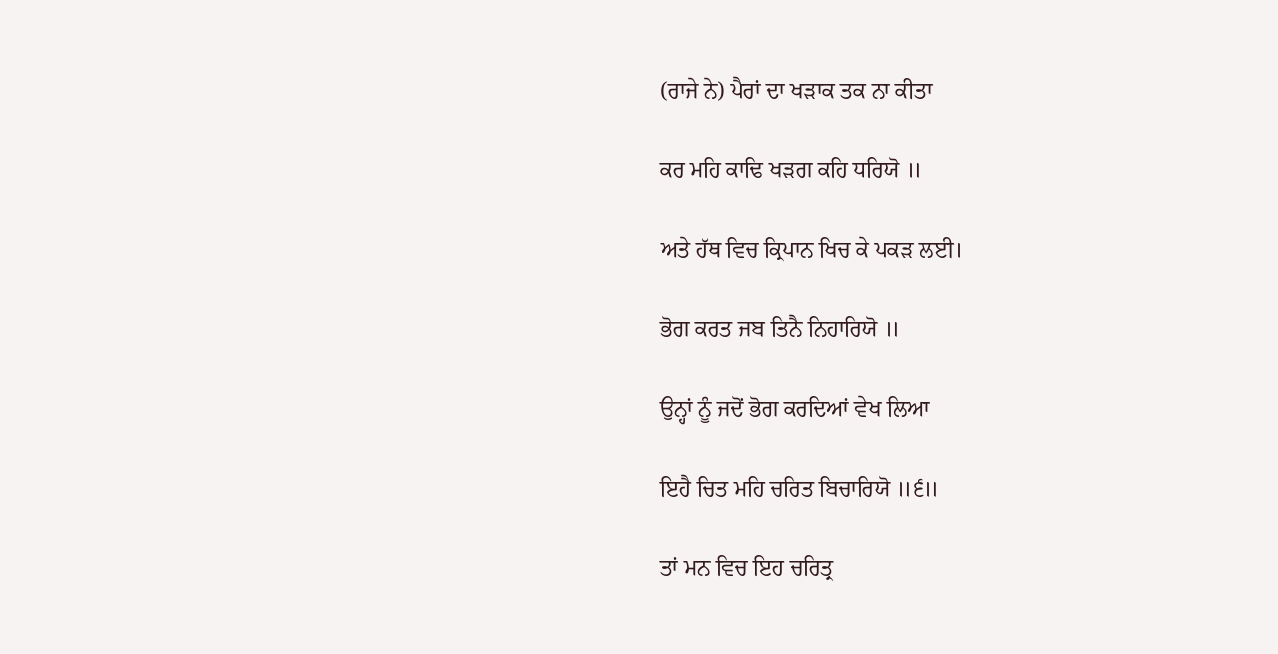(ਰਾਜੇ ਨੇ) ਪੈਰਾਂ ਦਾ ਖੜਾਕ ਤਕ ਨਾ ਕੀਤਾ

ਕਰ ਮਹਿ ਕਾਢਿ ਖੜਗ ਕਹਿ ਧਰਿਯੋ ॥

ਅਤੇ ਹੱਥ ਵਿਚ ਕ੍ਰਿਪਾਨ ਖਿਚ ਕੇ ਪਕੜ ਲਈ।

ਭੋਗ ਕਰਤ ਜਬ ਤਿਨੈ ਨਿਹਾਰਿਯੋ ॥

ਉਨ੍ਹਾਂ ਨੂੰ ਜਦੋਂ ਭੋਗ ਕਰਦਿਆਂ ਵੇਖ ਲਿਆ

ਇਹੈ ਚਿਤ ਮਹਿ ਚਰਿਤ ਬਿਚਾਰਿਯੋ ॥੬॥

ਤਾਂ ਮਨ ਵਿਚ ਇਹ ਚਰਿਤ੍ਰ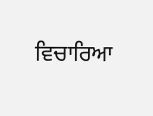ਵਿਚਾਰਿਆ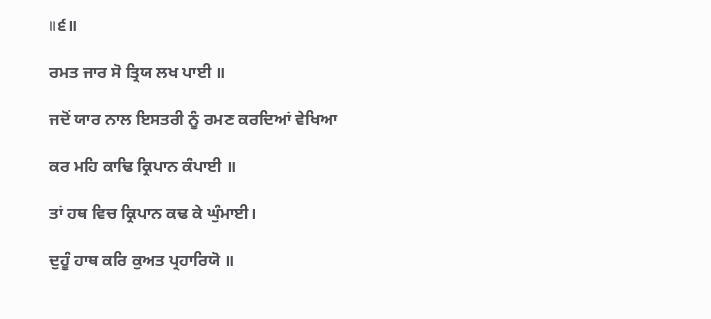॥੬॥

ਰਮਤ ਜਾਰ ਸੋ ਤ੍ਰਿਯ ਲਖ ਪਾਈ ॥

ਜਦੋਂ ਯਾਰ ਨਾਲ ਇਸਤਰੀ ਨੂੰ ਰਮਣ ਕਰਦਿਆਂ ਵੇਖਿਆ

ਕਰ ਮਹਿ ਕਾਢਿ ਕ੍ਰਿਪਾਨ ਕੰਪਾਈ ॥

ਤਾਂ ਹਥ ਵਿਚ ਕ੍ਰਿਪਾਨ ਕਢ ਕੇ ਘੁੰਮਾਈ।

ਦੁਹੂੰ ਹਾਥ ਕਰਿ ਕੁਅਤ ਪ੍ਰਹਾਰਿਯੋ ॥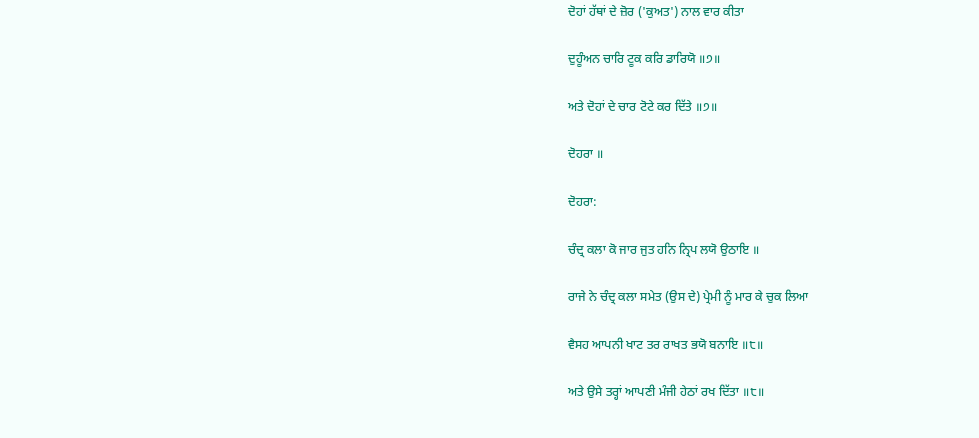ਦੋਹਾਂ ਹੱਥਾਂ ਦੇ ਜ਼ੋਰ ('ਕੁਅਤ') ਨਾਲ ਵਾਰ ਕੀਤਾ

ਦੁਹੂੰਅਨ ਚਾਰਿ ਟੂਕ ਕਰਿ ਡਾਰਿਯੋ ॥੭॥

ਅਤੇ ਦੋਹਾਂ ਦੇ ਚਾਰ ਟੋਟੇ ਕਰ ਦਿੱਤੇ ॥੭॥

ਦੋਹਰਾ ॥

ਦੋਹਰਾ:

ਚੰਦ੍ਰ ਕਲਾ ਕੋ ਜਾਰ ਜੁਤ ਹਨਿ ਨ੍ਰਿਪ ਲਯੋ ਉਠਾਇ ॥

ਰਾਜੇ ਨੇ ਚੰਦ੍ਰ ਕਲਾ ਸਮੇਤ (ਉਸ ਦੇ) ਪ੍ਰੇਮੀ ਨੂੰ ਮਾਰ ਕੇ ਚੁਕ ਲਿਆ

ਵੈਸਹ ਆਪਨੀ ਖਾਟ ਤਰ ਰਾਖਤ ਭਯੋ ਬਨਾਇ ॥੮॥

ਅਤੇ ਉਸੇ ਤਰ੍ਹਾਂ ਆਪਣੀ ਮੰਜੀ ਹੇਠਾਂ ਰਖ ਦਿੱਤਾ ॥੮॥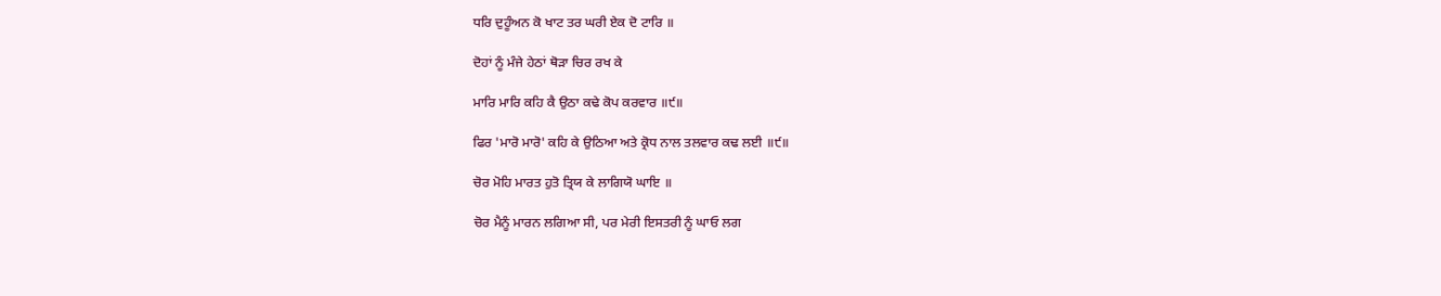ਧਰਿ ਦੁਹੂੰਅਨ ਕੋ ਖਾਟ ਤਰ ਘਰੀ ਏਕ ਦੋ ਟਾਰਿ ॥

ਦੋਹਾਂ ਨੂੰ ਮੰਜੇ ਹੇਠਾਂ ਥੋੜਾ ਚਿਰ ਰਖ ਕੇ

ਮਾਰਿ ਮਾਰਿ ਕਹਿ ਕੈ ਉਠਾ ਕਢੇ ਕੋਪ ਕਰਵਾਰ ॥੯॥

ਫਿਰ 'ਮਾਰੋ ਮਾਰੋ' ਕਹਿ ਕੇ ਉਠਿਆ ਅਤੇ ਕ੍ਰੋਧ ਨਾਲ ਤਲਵਾਰ ਕਢ ਲਈ ॥੯॥

ਚੋਰ ਮੋਹਿ ਮਾਰਤ ਹੁਤੋ ਤ੍ਰਿਯ ਕੇ ਲਾਗਿਯੋ ਘਾਇ ॥

ਚੋਰ ਮੈਨੂੰ ਮਾਰਨ ਲਗਿਆ ਸੀ, ਪਰ ਮੇਰੀ ਇਸਤਰੀ ਨੂੰ ਘਾਓ ਲਗ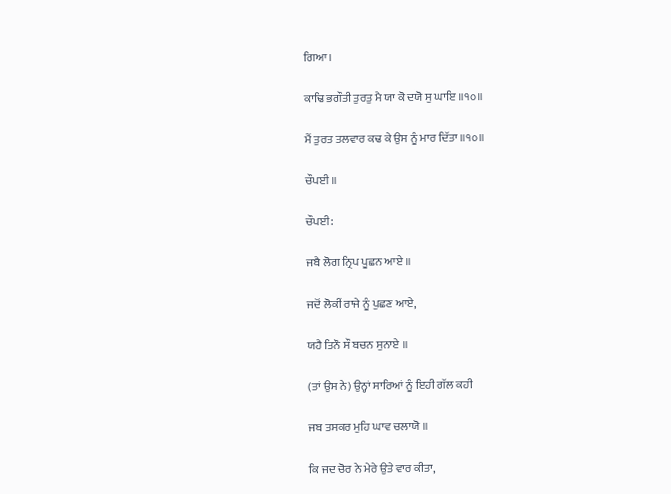ਗਿਆ।

ਕਾਢਿ ਭਗੌਤੀ ਤੁਰਤੁ ਮੈ ਯਾ ਕੋ ਦਯੋ ਸੁ ਘਾਇ ॥੧੦॥

ਮੈਂ ਤੁਰਤ ਤਲਵਾਰ ਕਢ ਕੇ ਉਸ ਨੂੰ ਮਾਰ ਦਿੱਤਾ ॥੧੦॥

ਚੌਪਈ ॥

ਚੌਪਈ:

ਜਬੈ ਲੋਗ ਨ੍ਰਿਪ ਪੂਛਨ ਆਏ ॥

ਜਦੋਂ ਲੋਕੀਂ ਰਾਜੇ ਨੂੰ ਪੁਛਣ ਆਏ,

ਯਹੈ ਤਿਨੌ ਸੌ ਬਚਨ ਸੁਨਾਏ ॥

(ਤਾਂ ਉਸ ਨੇ) ਉਨ੍ਹਾਂ ਸਾਰਿਆਂ ਨੂੰ ਇਹੀ ਗੱਲ ਕਹੀ

ਜਬ ਤਸਕਰ ਮੁਹਿ ਘਾਵ ਚਲਾਯੋ ॥

ਕਿ ਜਦ ਚੋਰ ਨੇ ਮੇਰੇ ਉਤੇ ਵਾਰ ਕੀਤਾ,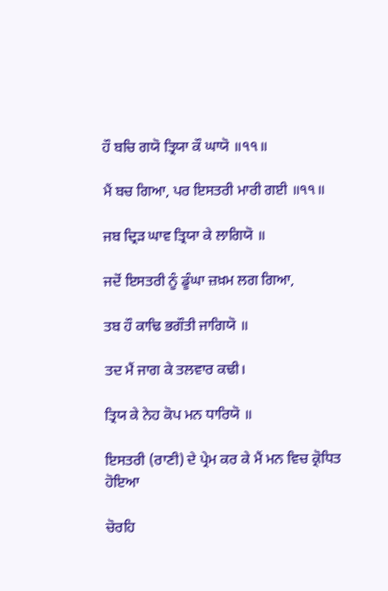ਹੌ ਬਚਿ ਗਯੋ ਤ੍ਰਿਯਾ ਕੌ ਘਾਯੋ ॥੧੧॥

ਮੈਂ ਬਚ ਗਿਆ, ਪਰ ਇਸਤਰੀ ਮਾਰੀ ਗਈ ॥੧੧॥

ਜਬ ਦ੍ਰਿੜ ਘਾਵ ਤ੍ਰਿਯਾ ਕੇ ਲਾਗਿਯੋ ॥

ਜਦੋਂ ਇਸਤਰੀ ਨੂੰ ਡੂੰਘਾ ਜ਼ਖ਼ਮ ਲਗ ਗਿਆ,

ਤਬ ਹੌ ਕਾਢਿ ਭਗੌਤੀ ਜਾਗਿਯੋ ॥

ਤਦ ਮੈਂ ਜਾਗ ਕੇ ਤਲਵਾਰ ਕਢੀ।

ਤ੍ਰਿਯ ਕੇ ਨੇਹ ਕੋਪ ਮਨ ਧਾਰਿਯੋ ॥

ਇਸਤਰੀ (ਰਾਣੀ) ਦੇ ਪ੍ਰੇਮ ਕਰ ਕੇ ਮੈਂ ਮਨ ਵਿਚ ਕ੍ਰੋਧਿਤ ਹੋਇਆ

ਚੋਰਹਿ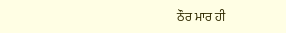ਠੌਰ ਮਾਰ ਹੀ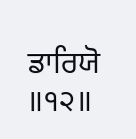ਡਾਰਿਯੋ ॥੧੨॥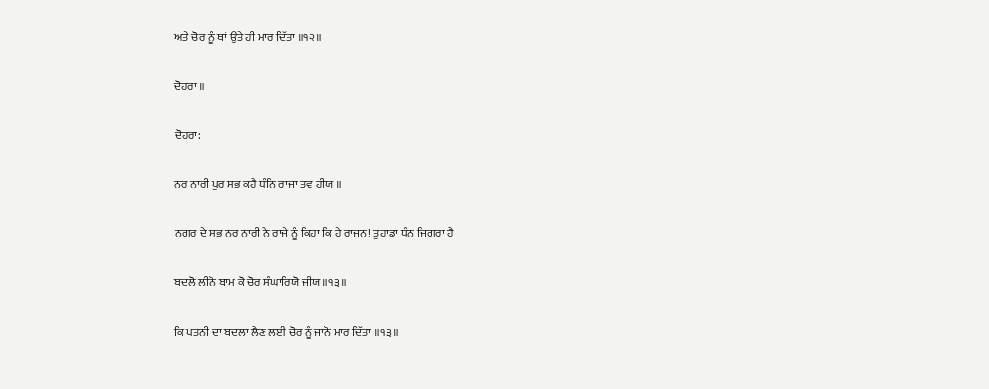ਅਤੇ ਚੋਰ ਨੂੰ ਥਾਂ ਉਤੇ ਹੀ ਮਾਰ ਦਿੱਤਾ ॥੧੨॥

ਦੋਹਰਾ ॥

ਦੋਹਰਾ:

ਨਰ ਨਾਰੀ ਪੁਰ ਸਭ ਕਹੈ ਧੰਨਿ ਰਾਜਾ ਤਵ ਹੀਯ ॥

ਨਗਰ ਦੇ ਸਭ ਨਰ ਨਾਰੀ ਨੇ ਰਾਜੇ ਨੂੰ ਕਿਹਾ ਕਿ ਹੇ ਰਾਜਨ! ਤੁਹਾਡਾ ਧੰਨ ਜਿਗਰਾ ਹੈ

ਬਦਲੋ ਲੀਨੋ ਬਾਮ ਕੋ ਚੋਰ ਸੰਘਾਰਿਯੋ ਜੀਯ ॥੧੩॥

ਕਿ ਪਤਨੀ ਦਾ ਬਦਲਾ ਲੈਣ ਲਈ ਚੋਰ ਨੂੰ ਜਾਨੋ ਮਾਰ ਦਿੱਤਾ ॥੧੩॥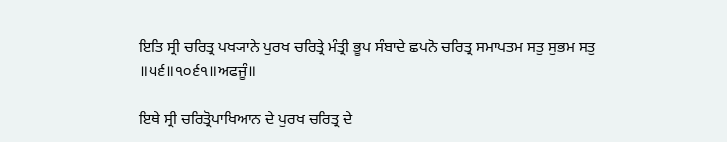ਇਤਿ ਸ੍ਰੀ ਚਰਿਤ੍ਰ ਪਖ੍ਯਾਨੇ ਪੁਰਖ ਚਰਿਤ੍ਰੇ ਮੰਤ੍ਰੀ ਭੂਪ ਸੰਬਾਦੇ ਛਪਨੋ ਚਰਿਤ੍ਰ ਸਮਾਪਤਮ ਸਤੁ ਸੁਭਮ ਸਤੁ ॥੫੬॥੧੦੬੧॥ਅਫਜੂੰ॥

ਇਥੇ ਸ੍ਰੀ ਚਰਿਤ੍ਰੋਪਾਖਿਆਨ ਦੇ ਪੁਰਖ ਚਰਿਤ੍ਰ ਦੇ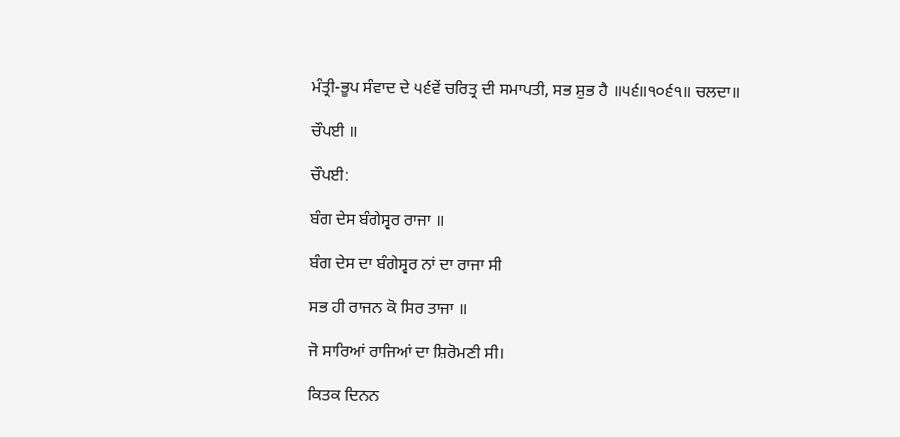ਮੰਤ੍ਰੀ-ਭੂਪ ਸੰਵਾਦ ਦੇ ੫੬ਵੇਂ ਚਰਿਤ੍ਰ ਦੀ ਸਮਾਪਤੀ, ਸਭ ਸ਼ੁਭ ਹੈ ॥੫੬॥੧੦੬੧॥ ਚਲਦਾ॥

ਚੌਪਈ ॥

ਚੌਪਈ:

ਬੰਗ ਦੇਸ ਬੰਗੇਸ੍ਵਰ ਰਾਜਾ ॥

ਬੰਗ ਦੇਸ ਦਾ ਬੰਗੇਸ੍ਵਰ ਨਾਂ ਦਾ ਰਾਜਾ ਸੀ

ਸਭ ਹੀ ਰਾਜਨ ਕੋ ਸਿਰ ਤਾਜਾ ॥

ਜੋ ਸਾਰਿਆਂ ਰਾਜਿਆਂ ਦਾ ਸ਼ਿਰੋਮਣੀ ਸੀ।

ਕਿਤਕ ਦਿਨਨ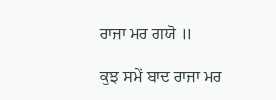ਰਾਜਾ ਮਰ ਗਯੋ ॥

ਕੁਝ ਸਮੇਂ ਬਾਦ ਰਾਜਾ ਮਰ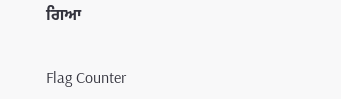ਗਿਆ


Flag Counter